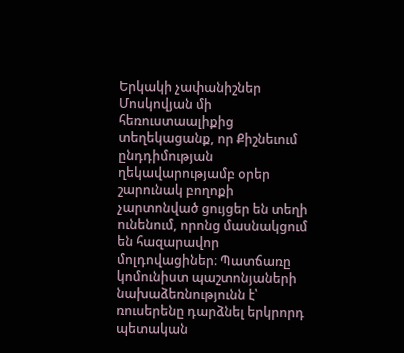Երկակի չափանիշներ Մոսկովյան մի հեռուստաալիքից տեղեկացանք, որ Քիշնեւում ընդդիմության ղեկավարությամբ օրեր շարունակ բողոքի չարտոնված ցույցեր են տեղի ունենում, որոնց մասնակցում են հազարավոր մոլդովացիներ։ Պատճառը կոմունիստ պաշտոնյաների նախաձեռնությունն է՝ ռուսերենը դարձնել երկրորդ պետական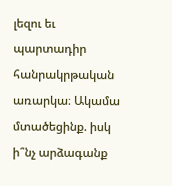լեզու եւ պարտադիր հանրակրթական առարկա։ Ակամա մտածեցինք. իսկ ի՞նչ արձագանք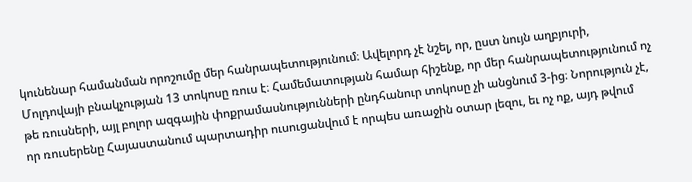կունենար համանման որոշումը մեր հանրապետությունում։ Ավելորդ չէ նշել, որ, ըստ նույն աղբյուրի, Մոլդովայի բնակչության 13 տոկոսը ռուս է։ Համեմատության համար հիշենք, որ մեր հանրապետությունում ոչ թե ռուսների, այլ բոլոր ազգային փոքրամասնությունների ընդհանուր տոկոսը չի անցնում 3-ից։ Նորություն չէ, որ ռուսերենը Հայաստանում պարտադիր ուսուցանվում է որպես առաջին օտար լեզու, եւ ոչ ոք, այդ թվում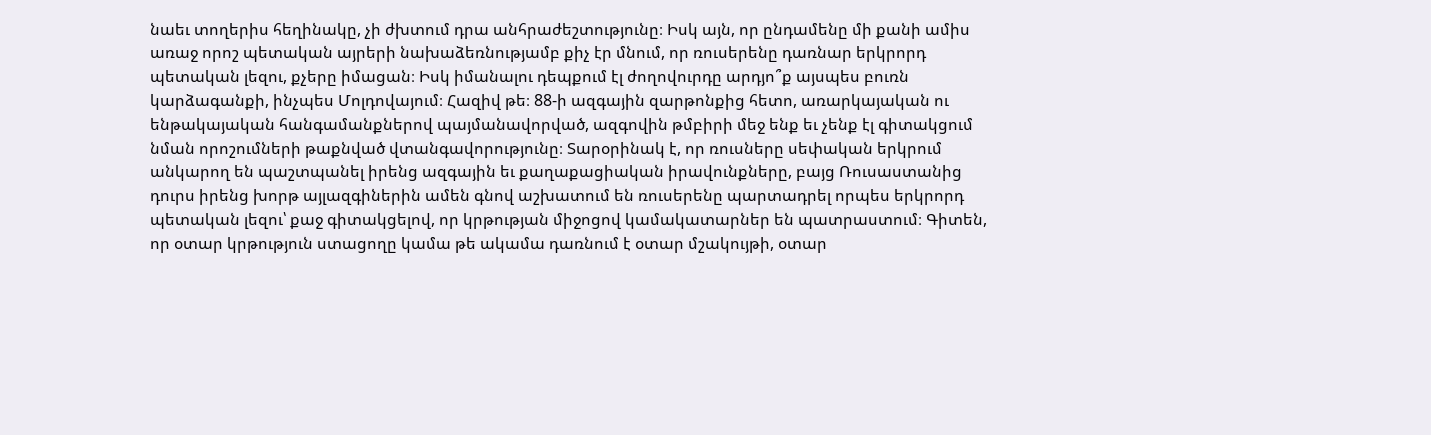նաեւ տողերիս հեղինակը, չի ժխտում դրա անհրաժեշտությունը։ Իսկ այն, որ ընդամենը մի քանի ամիս առաջ որոշ պետական այրերի նախաձեռնությամբ քիչ էր մնում, որ ռուսերենը դառնար երկրորդ պետական լեզու, քչերը իմացան։ Իսկ իմանալու դեպքում էլ ժողովուրդը արդյո՞ք այսպես բուռն կարձագանքի, ինչպես Մոլդովայում։ Հազիվ թե։ 88-ի ազգային զարթոնքից հետո, առարկայական ու ենթակայական հանգամանքներով պայմանավորված, ազգովին թմբիրի մեջ ենք եւ չենք էլ գիտակցում նման որոշումների թաքնված վտանգավորությունը։ Տարօրինակ է, որ ռուսները սեփական երկրում անկարող են պաշտպանել իրենց ազգային եւ քաղաքացիական իրավունքները, բայց Ռուսաստանից դուրս իրենց խորթ այլազգիներին ամեն գնով աշխատում են ռուսերենը պարտադրել որպես երկրորդ պետական լեզու՝ քաջ գիտակցելով, որ կրթության միջոցով կամակատարներ են պատրաստում։ Գիտեն, որ օտար կրթություն ստացողը կամա թե ակամա դառնում է օտար մշակույթի, օտար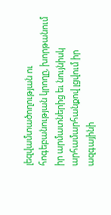լեզվամտածողության ու հոգեբանության կրողը, խորթանում իր արմատներից եւ նույնիսկ արհամարհանքով լցվում իր ազգայինի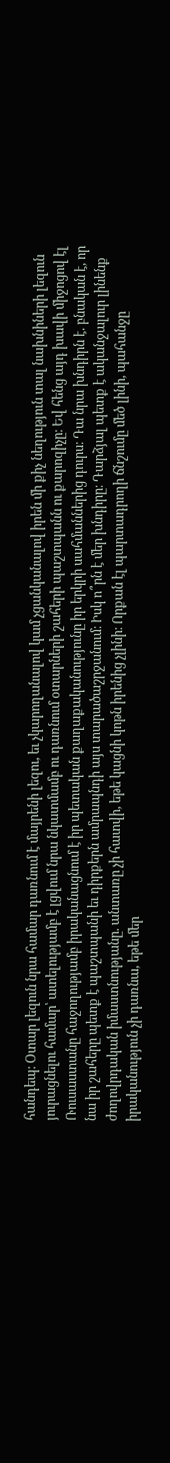հանդեպ։ Օտար լեզուն նրա համար դառնում է մայրենի լեզու, եւ չկարողանալով կամ չցանկանալով իրեն մի քիչ նեղություն տալ նախնիների լեզուն յուրացնելու համար՝ ատելությամբ է լցվում նրա նկատմամբ ու դառնում օտարների շահերի պաշտպանն ու քարոզիչը։ Եվ հենց այդ խավի միջոցով էլ Ռուսաստանը հաջողությամբ իրականացնում է իր պետական քաղաքականությունը իր երկրի սահմաններից դուրս։ Դա նրա խնդիրն է. բնական է, որ նա իր շահերը պետք է պաշտպանի եւ դիրքերն ամրապնդի այս տարածաշրջանում։ Իսկ ո՞րն է մեր խնդիրը։ Դարձյալ պետք է ականջալուր լինենք ժողովրդական իմաստնությանը. անտառը չի հատվի, եթե կացնի կոթն իրենից չլինի։ Որքան էլ պարտադրողի ճնշումը մեծ լինի, պահանջը իրականություն չի դառնա, եթե մեր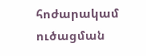հոժարակամ ուծացման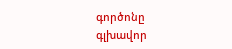գործոնը գլխավոր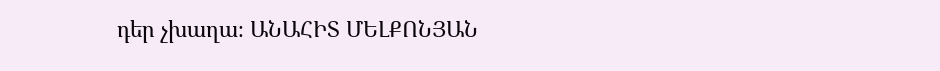դեր չխաղա։ ԱՆԱՀԻՏ ՄԵԼՔՈՆՅԱՆ